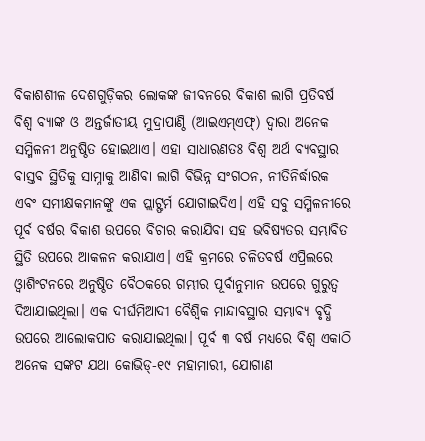ବିକାଶଶୀଳ ଦେଶଗୁଡ଼ିକର ଲୋକଙ୍କ ଜୀବନରେ ବିକାଶ ଲାଗି ପ୍ରତିବର୍ଷ ବିଶ୍ୱ ବ୍ୟାଙ୍କ ଓ ଅନ୍ତର୍ଜାତୀୟ ମୁଦ୍ରାପାଣ୍ଠି (ଆଇଏମ୍ଏଫ୍) ଦ୍ୱାରା ଅନେକ ସମ୍ମିଳନୀ ଅନୁଷ୍ଠିତ ହୋଇଥାଏ। ଏହା ସାଧାରଣତଃ ବିଶ୍ୱ ଅର୍ଥ ବ୍ୟବସ୍ଥାର ବାସ୍ତବ ସ୍ଥିତିକୁ ସାମ୍ନାକୁ ଆଣିବା ଲାଗି ବିଭିନ୍ନ ସଂଗଠନ, ନୀତିନିର୍ଦ୍ଧାରକ ଏବଂ ସମୀକ୍ଷକମାନଙ୍କୁ ଏକ ପ୍ଲାଟ୍ଫର୍ମ ଯୋଗାଇଦିଏ। ଏହି ସବୁ ସମ୍ମିଳନୀରେ ପୂର୍ବ ବର୍ଷର ବିକାଶ ଉପରେ ବିଚାର କରାଯିବା ସହ ଭବିଷ୍ୟତର ସମ୍ଭାବିତ ସ୍ଥିତି ଉପରେ ଆକଳନ କରାଯାଏ। ଏହି କ୍ରମରେ ଚଳିତବର୍ଷ ଏପ୍ରିଲରେ ଓ୍ବାଶିଂଟନରେ ଅନୁଷ୍ଠିତ ବୈଠକରେ ଗମ୍ଭୀର ପୂର୍ବାନୁମାନ ଉପରେ ଗୁରୁତ୍ୱ ଦିଆଯାଇଥିଲା। ଏକ ଦୀର୍ଘମିଆଦୀ ବୈଶ୍ୱିକ ମାନ୍ଦାବସ୍ଥାର ସମ୍ଭାବ୍ୟ ବୃଦ୍ଧି ଉପରେ ଆଲୋକପାତ କରାଯାଇଥିଲା। ପୂର୍ବ ୩ ବର୍ଷ ମଧ୍ୟରେ ବିଶ୍ୱ ଏକାଠି ଅନେକ ସଙ୍କଟ ଯଥା କୋଭିଡ୍-୧୯ ମହାମାରୀ, ଯୋଗାଣ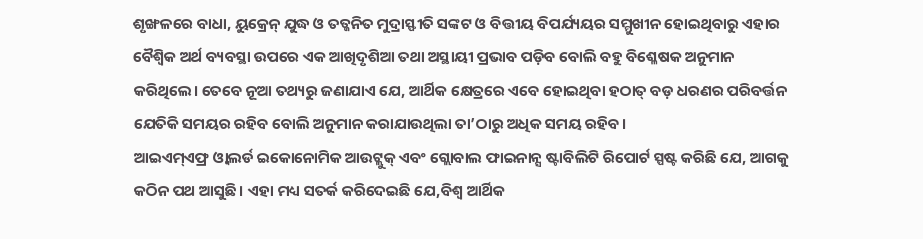ଶୃଙ୍ଖଳରେ ବାଧା, ୟୁକ୍ରେନ୍ ଯୁଦ୍ଧ ଓ ତତ୍ଜନିତ ମୁଦ୍ରାସ୍ଫୀତି ସଙ୍କଟ ଓ ବିତ୍ତୀୟ ବିପର୍ଯ୍ୟୟର ସମ୍ମୁଖୀନ ହୋଇଥିବାରୁ ଏହାର ବୈଶ୍ୱିକ ଅର୍ଥ ବ୍ୟବସ୍ଥା ଉପରେ ଏକ ଆଖିଦୃଶିଆ ତଥା ଅସ୍ଥାୟୀ ପ୍ରଭାବ ପଡ଼ିବ ବୋଲି ବହୁ ବିଶ୍ଳେଷକ ଅନୁମାନ କରିଥିଲେ। ତେବେ ନୂଆ ତଥ୍ୟରୁ ଜଣାଯାଏ ଯେ, ଆର୍ଥିକ କ୍ଷେତ୍ରରେ ଏବେ ହୋଇଥିବା ହଠାତ୍ ବଡ଼ ଧରଣର ପରିବର୍ତ୍ତନ ଯେତିକି ସମୟର ରହିବ ବୋଲି ଅନୁମାନ କରାଯାଉଥିଲା ତା’ଠାରୁ ଅଧିକ ସମୟ ରହିବ।
ଆଇଏମ୍ଏଫ୍ର ଓ୍ବାଲର୍ଡ ଇକୋନୋମିକ ଆଉଟ୍ଲୁକ୍ ଏବଂ ଗ୍ଲୋବାଲ ଫାଇନାନ୍ସ ଷ୍ଟାବିଲିଟି ରିପୋର୍ଟ ସ୍ପଷ୍ଟ କରିଛି ଯେ, ଆଗକୁ କଠିନ ପଥ ଆସୁଛି। ଏହା ମଧ୍ୟ ସତର୍କ କରିଦେଇଛି ଯେ,ବିଶ୍ୱ ଆର୍ଥିକ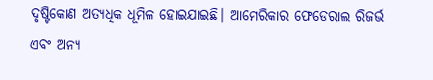ଦୃଷ୍ଟିକୋଣ ଅତ୍ୟଧିକ ଧୂମିଳ ହୋଇଯାଇଛି। ଆମେରିକାର ଫେଡେରାଲ ରିଜର୍ଭ ଏବଂ ଅନ୍ୟ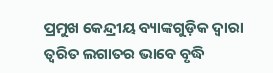ପ୍ରମୁଖ କେନ୍ଦ୍ରୀୟ ବ୍ୟାଙ୍କଗୁଡ଼ିକ ଦ୍ୱାରା ତ୍ୱରିତ ଲଗାତର ଭାବେ ବୃଦ୍ଧି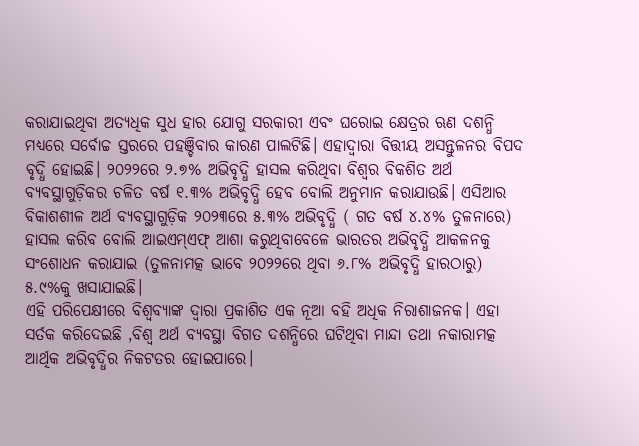କରାଯାଇଥିବା ଅତ୍ୟଧିକ ସୁଧ ହାର ଯୋଗୁ ସରକାରୀ ଏବଂ ଘରୋଇ କ୍ଷେତ୍ରର ଋଣ ଦଶନ୍ଧି ମଧ୍ୟରେ ସର୍ବୋଚ୍ଚ ସ୍ତରରେ ପହଞ୍ଚିବାର କାରଣ ପାଲଟିଛି। ଏହାଦ୍ୱାରା ବିତ୍ତୀୟ ଅସନ୍ତୁଳନର ବିପଦ ବୃଦ୍ଧି ହୋଇଛି। ୨୦୨୨ରେ ୨.୭% ଅଭିବୃଦ୍ଧି ହାସଲ କରିଥିବା ବିଶ୍ୱର ବିକଶିତ ଅର୍ଥ ବ୍ୟବସ୍ଥାଗୁଡ଼ିକର ଚଳିତ ବର୍ଷ ୧.୩% ଅଭିବୃଦ୍ଧି ହେବ ବୋଲି ଅନୁମାନ କରାଯାଉଛି। ଏସିଆର ବିକାଶଶୀଳ ଅର୍ଥ ବ୍ୟବସ୍ଥାଗୁଡ଼ିକ ୨୦୨୩ରେ ୫.୩% ଅଭିବୃଦ୍ଧି ( ଗତ ବର୍ଷ ୪.୪% ତୁଳନାରେ) ହାସଲ କରିବ ବୋଲି ଆଇଏମ୍ଏଫ୍ ଆଶା କରୁଥିବାବେଳେ ଭାରତର ଅଭିବୃଦ୍ଧି ଆକଳନକୁ ସଂଶୋଧନ କରାଯାଇ (ତୁଳନାମତ୍କ ଭାବେ ୨୦୨୨ରେ ଥିବା ୬.୮% ଅଭିବୃଦ୍ଧି ହାରଠାରୁ) ୫.୯%କୁ ଖସାଯାଇଛି।
ଏହି ପରିପେକ୍ଷୀରେ ବିଶ୍ୱବ୍ୟାଙ୍କ ଦ୍ୱାରା ପ୍ରକାଶିତ ଏକ ନୂଆ ବହି ଅଧିକ ନିରାଶାଜନକ। ଏହା ସର୍ତକ କରିଦେଇଛି ,ବିଶ୍ୱ ଅର୍ଥ ବ୍ୟବସ୍ଥା ବିଗତ ଦଶନ୍ଧିରେ ଘଟିଥିବା ମାନ୍ଦା ତଥା ନକାରାମତ୍କ ଆର୍ଥିକ ଅଭିବୃଦ୍ଧିର ନିକଟତର ହୋଇପାରେ।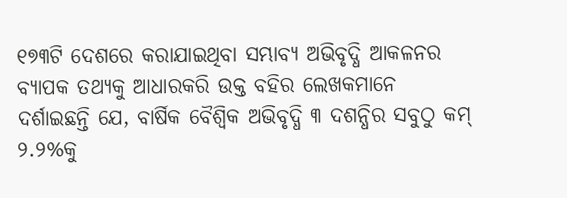୧୭୩ଟି ଦେଶରେ କରାଯାଇଥିବା ସମ୍ଭାବ୍ୟ ଅଭିବୃଦ୍ଧି ଆକଳନର ବ୍ୟାପକ ତଥ୍ୟକୁ ଆଧାରକରି ଉକ୍ତ ବହିର ଲେଖକମାନେ ଦର୍ଶାଇଛନ୍ତି ଯେ, ବାର୍ଷିକ ବୈଶ୍ୱିକ ଅଭିବୃଦ୍ଧି ୩ ଦଶନ୍ଧିର ସବୁଠୁ କମ୍ ୨.୨%କୁ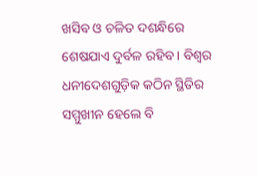ଖସିବ ଓ ଚଳିତ ଦଶନ୍ଧିରେ ଶେଷଯାଏ ଦୁର୍ବଳ ରହିବ । ବିଶ୍ୱର ଧନୀଦେଶଗୁଡ଼ିକ କଠିନ ସ୍ଥିତିର ସମ୍ମୁଖୀନ ହେଲେ ବି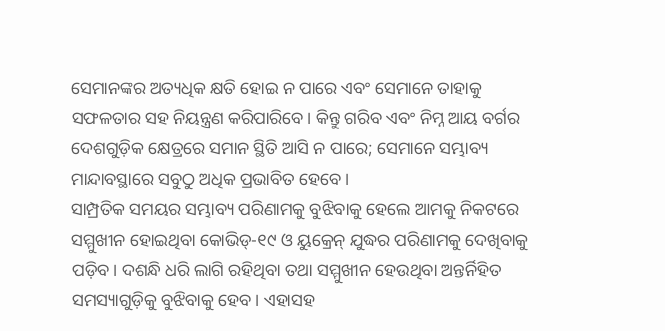ସେମାନଙ୍କର ଅତ୍ୟଧିକ କ୍ଷତି ହୋଇ ନ ପାରେ ଏବଂ ସେମାନେ ତାହାକୁ ସଫଳତାର ସହ ନିୟନ୍ତ୍ରଣ କରିପାରିବେ। କିନ୍ତୁ ଗରିବ ଏବଂ ନିମ୍ନ ଆୟ ବର୍ଗର ଦେଶଗୁଡ଼ିକ କ୍ଷେତ୍ରରେ ସମାନ ସ୍ଥିତି ଆସି ନ ପାରେ; ସେମାନେ ସମ୍ଭାବ୍ୟ ମାନ୍ଦାବସ୍ଥାରେ ସବୁଠୁ ଅଧିକ ପ୍ରଭାବିତ ହେବେ।
ସାମ୍ପ୍ରତିକ ସମୟର ସମ୍ଭାବ୍ୟ ପରିଣାମକୁ ବୁଝିବାକୁ ହେଲେ ଆମକୁ ନିକଟରେ ସମ୍ମୁଖୀନ ହୋଇଥିବା କୋଭିଡ୍-୧୯ ଓ ୟୁକ୍ରେନ୍ ଯୁଦ୍ଧର ପରିଣାମକୁ ଦେଖିବାକୁ ପଡ଼ିବ। ଦଶନ୍ଧି ଧରି ଲାଗି ରହିଥିବା ତଥା ସମ୍ମୁଖୀନ ହେଉଥିବା ଅନ୍ତର୍ନିହିତ ସମସ୍ୟାଗୁଡ଼ିକୁ ବୁଝିବାକୁ ହେବ। ଏହାସହ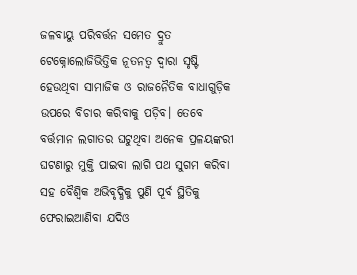ଜଳବାୟୁ ପରିବର୍ତ୍ତନ ସମେତ ଦ୍ରୁତ ଟେକ୍ନୋଲୋଜିଭିତ୍ତିକ ନୂତନତ୍ୱ ଦ୍ୱାରା ସୃଷ୍ଟି ହେଉଥିବା ସାମାଜିକ ଓ ରାଜନୈତିକ ବାଧାଗୁଡ଼ିକ ଉପରେ ବିଚାର କରିବାକୁ ପଡ଼ିବ। ତେବେ ବର୍ତ୍ତମାନ ଲଗାତର ଘଟୁଥିବା ଅନେକ ପ୍ରଳୟଙ୍କରୀ ଘଟଣାରୁ ମୁକ୍ତି ପାଇବା ଲାଗି ପଥ ସୁଗମ କରିବା ସହ ବୈଶ୍ୱିକ ଅଭିବୃଦ୍ଧିକୁ ପୁଣି ପୂର୍ବ ସ୍ଥିତିକୁ ଫେରାଇଆଣିବା ଯଦିଓ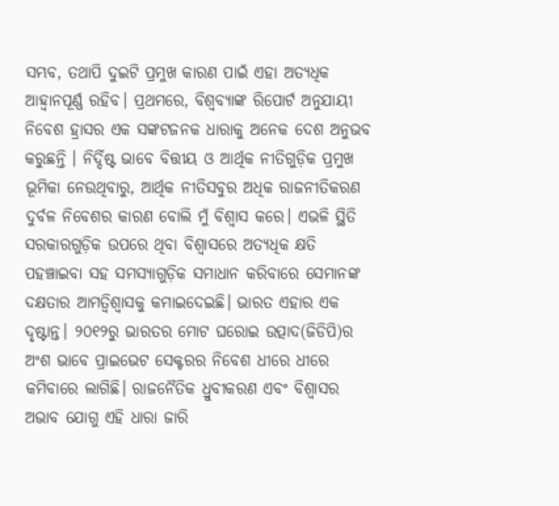ସମ୍ଭବ, ତଥାପି ଦୁଇଟି ପ୍ରମୁଖ କାରଣ ପାଇଁ ଏହା ଅତ୍ୟଧିକ ଆହ୍ବାନପୂର୍ଣ୍ଣ ରହିବ। ପ୍ରଥମରେ, ବିଶ୍ୱବ୍ୟାଙ୍କ ରିପୋର୍ଟ ଅନୁଯାୟୀ ନିବେଶ ହ୍ରାସର ଏକ ସଙ୍କଟଜନକ ଧାରାକୁ ଅନେକ ଦେଶ ଅନୁଭବ କରୁଛନ୍ତି । ନିର୍ଦ୍ଦିଷ୍ଟ ଭାବେ ବିତ୍ତୀୟ ଓ ଆର୍ଥିକ ନୀତିଗୁଡ଼ିକ ପ୍ରମୁଖ ଭୂମିକା ନେଉଥିବାରୁ, ଆର୍ଥିକ ନୀତିସବୁର ଅଧିକ ରାଜନୀତିକରଣ ଦୁର୍ବଳ ନିବେଶର କାରଣ ବୋଲି ମୁଁ ବିଶ୍ୱାସ କରେ। ଏଭଳି ସ୍ଥିତି ସରକାରଗୁଡ଼ିକ ଉପରେ ଥିବା ବିଶ୍ୱାସରେ ଅତ୍ୟଧିକ କ୍ଷତି ପହଞ୍ଚାଇବା ସହ ସମସ୍ୟାଗୁଡ଼ିକ ସମାଧାନ କରିବାରେ ସେମାନଙ୍କ ଦକ୍ଷତାର ଆମତ୍ବିଶ୍ୱାସକୁ କମାଇଦେଇଛି। ଭାରତ ଏହାର ଏକ ଦୃଷ୍ଟାନ୍ତ। ୨୦୧୨ରୁ ଭାରତର ମୋଟ ଘରୋଇ ଉତ୍ପାଦ(ଜିଡିପି)ର ଅଂଶ ଭାବେ ପ୍ରାଇଭେଟ ସେକ୍ଟରର ନିବେଶ ଧୀରେ ଧୀରେ କମିବାରେ ଲାଗିଛି। ରାଜନୈତିକ ଧ୍ରୁବୀକରଣ ଏବଂ ବିଶ୍ୱାସର ଅଭାବ ଯୋଗୁ ଏହି ଧାରା ଜାରି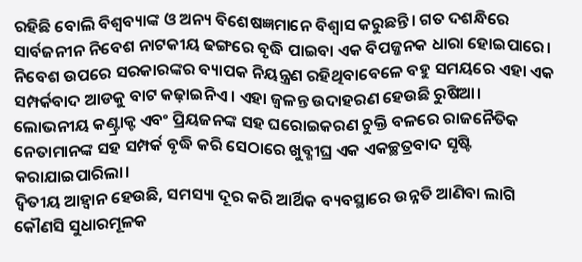ରହିଛି ବୋଲି ବିଶ୍ୱବ୍ୟାଙ୍କ ଓ ଅନ୍ୟ ବିଶେଷଜ୍ଞମାନେ ବିଶ୍ୱାସ କରୁଛନ୍ତି। ଗତ ଦଶନ୍ଧିରେ ସାର୍ବଜନୀନ ନିବେଶ ନାଟକୀୟ ଢଙ୍ଗରେ ବୃଦ୍ଧି ପାଇବା ଏକ ବିପଜ୍ଜନକ ଧାରା ହୋଇପାରେ। ନିବେଶ ଉପରେ ସରକାରଙ୍କର ବ୍ୟାପକ ନିୟନ୍ତ୍ରଣ ରହିଥିବାବେଳେ ବହୁ ସମୟରେ ଏହା ଏକ ସମ୍ପର୍କବାଦ ଆଡକୁ ବାଟ କଢ଼ାଇନିଏ। ଏହା ଜ୍ୱଳନ୍ତ ଉଦାହରଣ ହେଉଛି ରୁଷିଆ। ଲୋଭନୀୟ କଣ୍ଟ୍ରାକ୍ଟ ଏବଂ ପ୍ରିୟଜନଙ୍କ ସହ ଘରୋଇକରଣ ଚୁକ୍ତି ବଳରେ ରାଜନୈତିକ ନେତାମାନଙ୍କ ସହ ସମ୍ପର୍କ ବୃଦ୍ଧି କରି ସେଠାରେ ଖୁବ୍ଶୀଘ୍ର ଏକ ଏକଚ୍ଛତ୍ରବାଦ ସୃଷ୍ଟି କରାଯାଇପାରିଲା।
ଦ୍ୱିତୀୟ ଆହ୍ବାନ ହେଉଛି, ସମସ୍ୟା ଦୂର କରି ଆର୍ଥିକ ବ୍ୟବସ୍ଥାରେ ଉନ୍ନତି ଆଣିବା ଲାଗି କୌଣସି ସୁଧାରମୂଳକ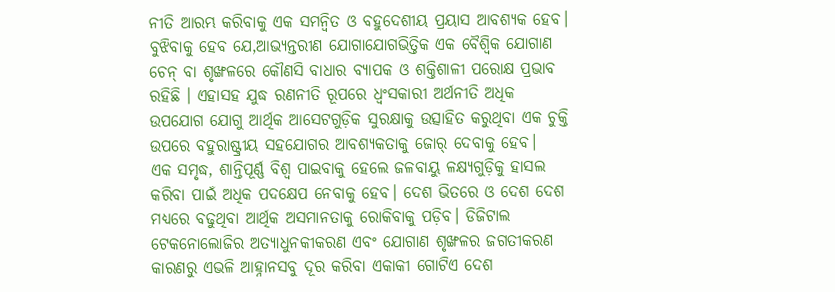ନୀତି ଆରମ୍ଭ କରିବାକୁ ଏକ ସମନ୍ବିତ ଓ ବହୁଦେଶୀୟ ପ୍ରୟାସ ଆବଶ୍ୟକ ହେବ। ବୁଝିବାକୁ ହେବ ଯେ,ଆଭ୍ୟନ୍ତରୀଣ ଯୋଗାଯୋଗଭିତ୍ତିକ ଏକ ବୈଶ୍ୱିକ ଯୋଗାଣ ଚେନ୍ ବା ଶୃଙ୍ଖଳରେ କୌଣସି ବାଧାର ବ୍ୟାପକ ଓ ଶକ୍ତିଶାଳୀ ପରୋକ୍ଷ ପ୍ରଭାବ ରହିଛି । ଏହାସହ ଯୁଦ୍ଧ ରଣନୀତି ରୂପରେ ଧ୍ୱଂସକାରୀ ଅର୍ଥନୀତି ଅଧିକ ଉପଯୋଗ ଯୋଗୁ ଆର୍ଥିକ ଆସେଟଗୁଡ଼ିକ ସୁରକ୍ଷାକୁ ଉତ୍ସାହିତ କରୁଥିବା ଏକ ଚୁକ୍ତି ଉପରେ ବହୁରାଷ୍ଟ୍ରୀୟ ସହଯୋଗର ଆବଶ୍ୟକତାକୁ ଜୋର୍ ଦେବାକୁ ହେବ।
ଏକ ସମୃଦ୍ଧ, ଶାନ୍ତିପୂର୍ଣ୍ଣ ବିଶ୍ୱ ପାଇବାକୁ ହେଲେ ଜଳବାୟୁ ଳକ୍ଷ୍ୟଗୁଡ଼ିକୁ ହାସଲ କରିବା ପାଇଁ ଅଧିକ ପଦକ୍ଷେପ ନେବାକୁ ହେବ। ଦେଶ ଭିତରେ ଓ ଦେଶ ଦେଶ ମଧ୍ୟରେ ବଢୁଥିବା ଆର୍ଥିକ ଅସମାନତାକୁ ରୋକିବାକୁ ପଡ଼ିବ। ଡିଜିଟାଲ ଟେକନୋଲୋଜିର ଅତ୍ୟାଧୁନକୀକରଣ ଏବଂ ଯୋଗାଣ ଶୃଙ୍ଖଳର ଜଗତୀକରଣ କାରଣରୁ ଏଭଳି ଆହ୍ନାନସବୁ ଦୂର କରିବା ଏକାକୀ ଗୋଟିଏ ଦେଶ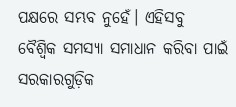ପକ୍ଷରେ ସମ୍ଭବ ନୁହେଁ। ଏହିସବୁ ବୈଶ୍ୱିକ ସମସ୍ୟା ସମାଧାନ କରିବା ପାଇଁ ସରକାରଗୁଡ଼ିକ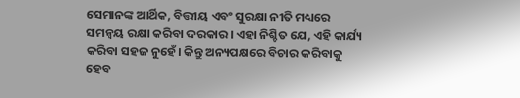ସେମାନଙ୍କ ଆର୍ଥିକ, ବିତ୍ତୀୟ ଏବଂ ସୁରକ୍ଷା ନୀତି ମଧ୍ୟରେ ସମନ୍ବୟ ରକ୍ଷା କରିବା ଦରକାର। ଏହା ନିଶ୍ଚିତ ଯେ, ଏହି କାର୍ଯ୍ୟ କରିବା ସହଜ ନୁହେଁ। କିନ୍ତୁ ଅନ୍ୟପକ୍ଷରେ ବିଚାର କରିବାକୁ ହେବ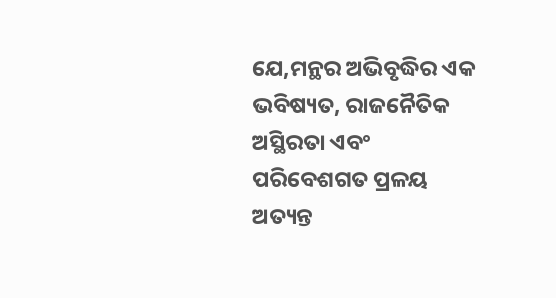ଯେ,ମନ୍ଥର ଅଭିବୃଦ୍ଧିର ଏକ ଭବିଷ୍ୟତ, ରାଜନୈତିକ ଅସ୍ଥିରତା ଏବଂ ପରିବେଶଗତ ପ୍ରଳୟ ଅତ୍ୟନ୍ତ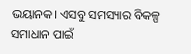ଭୟାନକ। ଏସବୁ ସମସ୍ୟାର ବିକଳ୍ପ ସମାଧାନ ପାଇଁ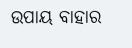ଉପାୟ ବାହାର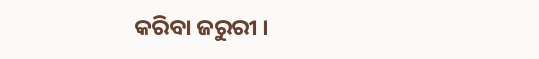କରିବା ଜରୁରୀ ।